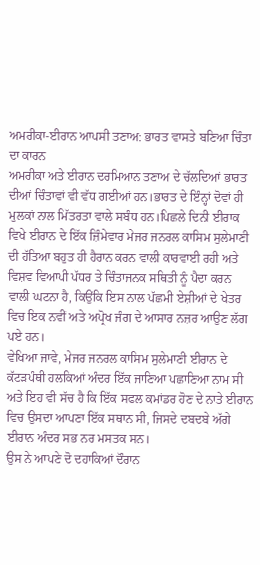ਅਮਰੀਕਾ-ਈਰਾਨ ਆਪਸੀ ਤਣਾਅ: ਭਾਰਤ ਵਾਸਤੇ ਬਣਿਆ ਚਿੰਤਾ ਦਾ ਕਾਰਨ
ਅਮਰੀਕਾ ਅਤੇ ਈਰਾਨ ਦਰਮਿਆਨ ਤਣਾਅ ਦੇ ਚੱਲਦਿਆਂ ਭਾਰਤ ਦੀਆਂ ਚਿੰਤਾਵਾਂ ਵੀ ਵੱਧ ਗਈਆਂ ਹਨ।ਭਾਰਤ ਦੇ ਇੰਨ੍ਹਾਂ ਦੋਵਾਂ ਹੀ ਮੁਲਕਾਂ ਨਾਲ ਮਿੱਤਰਤਾ ਵਾਲੇ ਸਬੰਧ ਹਨ।ਪਿਛਲੇ ਦਿਨੀ ਈਰਾਕ ਵਿਖੇ ਈਰਾਨ ਦੇ ਇੱਕ ਜ਼ਿੰਮੇਵਾਰ ਮੇਜਰ ਜਨਰਲ ਕਾਸਿਮ ਸੁਲੇਮਾਣੀ ਦੀ ਹੱਤਿਆ ਬਹੁਤ ਹੀ ਹੈਰਾਨ ਕਰਨ ਵਾਲੀ ਕਾਰਵਾਈ ਰਹੀ ਅਤੇ ਵਿਸ਼ਵ ਵਿਆਪੀ ਪੱਧਰ ਤੇ ਚਿੰਤਾਜਨਕ ਸਥਿਤੀ ਨੂੰ ਪੈਦਾ ਕਰਨ ਵਾਲੀ ਘਟਨਾ ਹੈ, ਕਿਉਂਕਿ ਇਸ ਨਾਲ ਪੱਛਮੀ ਏਸ਼ੀਆਂ ਦੇ ਖੇਤਰ ਵਿਚ ਇਕ ਨਵੀਂ ਅਤੇ ਅਪ੍ਰੋਖ ਜੰਗ ਦੇ ਆਸਾਰ ਨਜ਼ਰ ਆਉਣ ਲੱਗ ਪਏ ਹਨ।
ਵੇਖਿਆ ਜਾਵੇ, ਮੇਜਰ ਜਨਰਲ ਕਾਸਿਮ ਸੁਲੇਮਾਣੀ ਈਰਾਨ ਦੇ ਕੱਟੜਪੰਥੀ ਹਲਕਿਆਂ ਅੰਦਰ ਇੱਕ ਜਾਣਿਆ ਪਛਾਣਿਆ ਨਾਮ ਸੀ ਅਤੇ ਇਹ ਵੀ ਸੱਚ ਹੈ ਕਿ ਇੱਕ ਸਫਲ ਕਮਾਂਡਰ ਹੋਣ ਦੇ ਨਾਤੇ ਈਰਾਨ ਵਿਚ ਉਸਦਾ ਆਪਣਾ ਇੱਕ ਸਥਾਨ ਸੀ, ਜਿਸਦੇ ਦਬਦਬੇ ਅੱਗੇ ਈਰਾਨ ਅੰਦਰ ਸਭ ਨਰ ਮਸਤਕ ਸਨ।
ਉਸ ਨੇ ਆਪਣੇ ਦੋ ਦਹਾਕਿਆਂ ਦੌਰਾਨ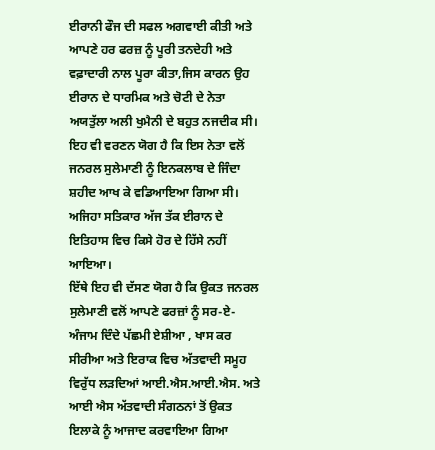ਈਰਾਨੀ ਫੌਜ ਦੀ ਸਫਲ ਅਗਵਾਈ ਕੀਤੀ ਅਤੇ ਆਪਣੇ ਹਰ ਫਰਜ਼ ਨੂੰ ਪੂਰੀ ਤਨਦੇਹੀ ਅਤੇ ਵਫ਼ਾਦਾਰੀ ਨਾਲ ਪੂਰਾ ਕੀਤਾ,ਜਿਸ ਕਾਰਨ ਉਹ ਈਰਾਨ ਦੇ ਧਾਰਮਿਕ ਅਤੇ ਚੋਟੀ ਦੇ ਨੇਤਾ ਅਯਤੁੱਲਾ ਅਲੀ ਖੁਮੈਨੀ ਦੇ ਬਹੁਤ ਨਜਦੀਕ ਸੀ। ਇਹ ਵੀ ਵਰਣਨ ਯੋਗ ਹੈ ਕਿ ਇਸ ਨੇਤਾ ਵਲੋਂ ਜਨਰਲ ਸੁਲੇਮਾਣੀ ਨੂੰ ਇਨਕਲਾਬ ਦੇ ਜਿੰਦਾ ਸ਼ਹੀਦ ਆਖ ਕੇ ਵਡਿਆਇਆ ਗਿਆ ਸੀ। ਅਜਿਹਾ ਸਤਿਕਾਰ ਅੱਜ ਤੱਕ ਈਰਾਨ ਦੇ ਇਤਿਹਾਸ ਵਿਚ ਕਿਸੇ ਹੋਰ ਦੇ ਹਿੱਸੇ ਨਹੀਂ ਆਇਆ।
ਇੱਥੇ ਇਹ ਵੀ ਦੱਸਣ ਯੋਗ ਹੈ ਕਿ ਉਕਤ ਜਨਰਲ ਸੁਲੇਮਾਣੀ ਵਲੋਂ ਆਪਣੇ ਫਰਜ਼ਾਂ ਨੂੰ ਸਰ-ਏ-ਅੰਜਾਮ ਦਿੰਦੇ ਪੱਛਮੀ ਏਸ਼ੀਆ , ਖਾਸ ਕਰ ਸੀਰੀਆ ਅਤੇ ਇਰਾਕ ਵਿਚ ਅੱਤਵਾਦੀ ਸਮੂਹ ਵਿਰੁੱਧ ਲੜਦਿਆਂ ਆਈ.ਐਸ.ਆਈ.ਐਸ. ਅਤੇ ਆਈ ਐਸ ਅੱਤਵਾਦੀ ਸੰਗਠਨਾਂ ਤੋਂ ਉਕਤ ਇਲਾਕੇ ਨੂੰ ਆਜਾਦ ਕਰਵਾਇਆ ਗਿਆ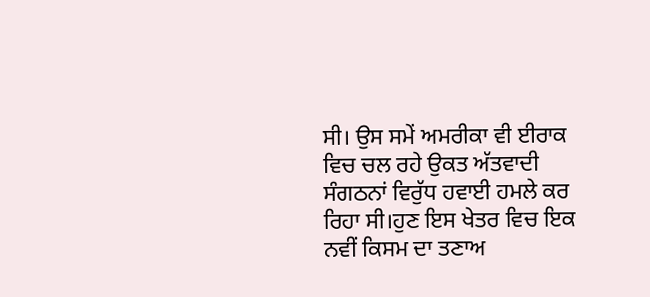ਸੀ। ਉਸ ਸਮੇਂ ਅਮਰੀਕਾ ਵੀ ਈਰਾਕ ਵਿਚ ਚਲ ਰਹੇ ਉਕਤ ਅੱਤਵਾਦੀ ਸੰਗਠਨਾਂ ਵਿਰੁੱਧ ਹਵਾਈ ਹਮਲੇ ਕਰ ਰਿਹਾ ਸੀ।ਹੁਣ ਇਸ ਖੇਤਰ ਵਿਚ ਇਕ ਨਵੀਂ ਕਿਸਮ ਦਾ ਤਣਾਅ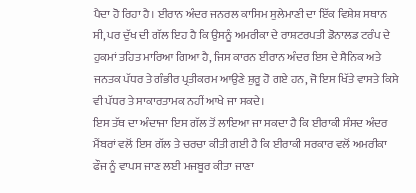ਪੈਦਾ ਹੋ ਰਿਹਾ ਹੈ। ਈਰਾਨ ਅੰਦਰ ਜਨਰਲ ਕਾਸਿਮ ਸੁਲੇਮਾਣੀ ਦਾ ਇੱਕ ਵਿਸ਼ੇਸ਼ ਸਥਾਨ ਸੀ, ਪਰ ਦੁੱਖ ਦੀ ਗੱਲ ਇਹ ਹੈ ਕਿ ਉਸਨੂੰ ਅਮਰੀਕਾ ਦੇ ਰਾਸ਼ਟਰਪਤੀ ਡੋਨਾਲਡ ਟਰੰਪ ਦੇ ਹੁਕਮਾਂ ਤਹਿਤ ਮਾਰਿਆ ਗਿਆ ਹੈ, ਜਿਸ ਕਾਰਨ ਈਰਾਨ ਅੰਦਰ ਇਸ ਦੇ ਸੈਨਿਕ ਅਤੇ ਜਨਤਕ ਪੱਧਰ ਤੇ ਗੰਭੀਰ ਪ੍ਰਤੀਕਰਮ ਆਉਣੇ ਸ਼ੁਰੂ ਹੋ ਗਏ ਹਨ, ਜੋ ਇਸ ਖਿੱਤੇ ਵਾਸਤੇ ਕਿਸੇ ਵੀ ਪੱਧਰ ਤੇ ਸਾਕਾਰਤਾਮਕ ਨਹੀਂ ਆਖੇ ਜਾ ਸਕਦੇ।
ਇਸ ਤੱਥ ਦਾ ਅੰਦਾਜਾ ਇਸ ਗੱਲ ਤੋਂ ਲਾਇਆ ਜਾ ਸਕਦਾ ਹੈ ਕਿ ਈਰਾਕੀ ਸੰਸਦ ਅੰਦਰ ਮੈਂਬਰਾਂ ਵਲੋਂ ਇਸ ਗੱਲ ਤੇ ਚਰਚਾ ਕੀਤੀ ਗਈ ਹੈ ਕਿ ਈਰਾਕੀ ਸਰਕਾਰ ਵਲੋਂ ਅਮਰੀਕਾ ਫੌਜ ਨੂੰ ਵਾਪਸ ਜਾਣ ਲਈ ਮਜਬੂਰ ਕੀਤਾ ਜਾਣਾ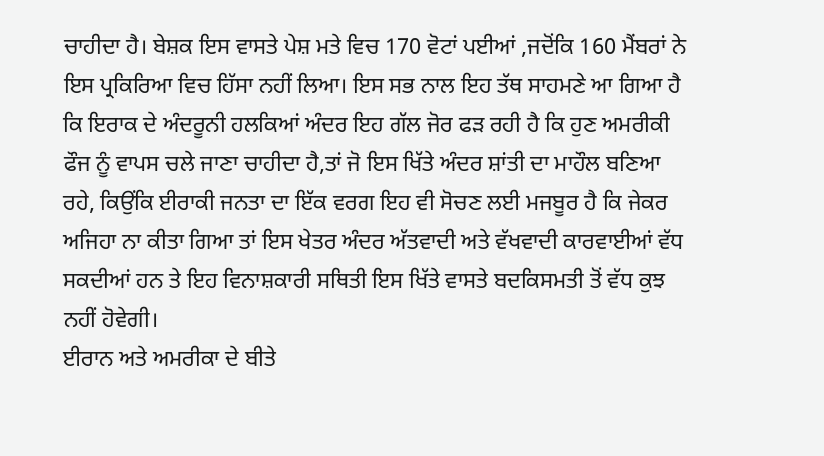ਚਾਹੀਦਾ ਹੈ। ਬੇਸ਼ਕ ਇਸ ਵਾਸਤੇ ਪੇਸ਼ ਮਤੇ ਵਿਚ 170 ਵੋਟਾਂ ਪਈਆਂ ,ਜਦੋਂਕਿ 160 ਮੈਂਬਰਾਂ ਨੇ ਇਸ ਪ੍ਰਕਿਰਿਆ ਵਿਚ ਹਿੱਸਾ ਨਹੀਂ ਲਿਆ। ਇਸ ਸਭ ਨਾਲ ਇਹ ਤੱਥ ਸਾਹਮਣੇ ਆ ਗਿਆ ਹੈ ਕਿ ਇਰਾਕ ਦੇ ਅੰਦਰੂਨੀ ਹਲਕਿਆਂ ਅੰਦਰ ਇਹ ਗੱਲ ਜੋਰ ਫੜ ਰਹੀ ਹੈ ਕਿ ਹੁਣ ਅਮਰੀਕੀ ਫੌਜ ਨੂੰ ਵਾਪਸ ਚਲੇ ਜਾਣਾ ਚਾਹੀਦਾ ਹੈ,ਤਾਂ ਜੋ ਇਸ ਖਿੱਤੇ ਅੰਦਰ ਸ਼ਾਂਤੀ ਦਾ ਮਾਹੌਲ ਬਣਿਆ ਰਹੇ, ਕਿਉਂਕਿ ਈਰਾਕੀ ਜਨਤਾ ਦਾ ਇੱਕ ਵਰਗ ਇਹ ਵੀ ਸੋਚਣ ਲਈ ਮਜਬੂਰ ਹੈ ਕਿ ਜੇਕਰ ਅਜਿਹਾ ਨਾ ਕੀਤਾ ਗਿਆ ਤਾਂ ਇਸ ਖੇਤਰ ਅੰਦਰ ਅੱਤਵਾਦੀ ਅਤੇ ਵੱਖਵਾਦੀ ਕਾਰਵਾਈਆਂ ਵੱਧ ਸਕਦੀਆਂ ਹਨ ਤੇ ਇਹ ਵਿਨਾਸ਼ਕਾਰੀ ਸਥਿਤੀ ਇਸ ਖਿੱਤੇ ਵਾਸਤੇ ਬਦਕਿਸਮਤੀ ਤੋਂ ਵੱਧ ਕੁਝ ਨਹੀਂ ਹੋਵੇਗੀ।
ਈਰਾਨ ਅਤੇ ਅਮਰੀਕਾ ਦੇ ਬੀਤੇ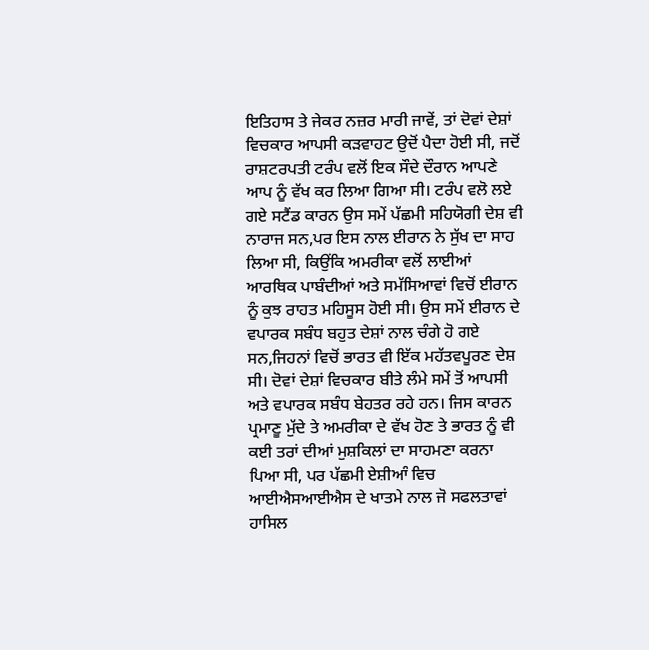ਇਤਿਹਾਸ ਤੇ ਜੇਕਰ ਨਜ਼ਰ ਮਾਰੀ ਜਾਵੇਂ, ਤਾਂ ਦੋਵਾਂ ਦੇਸ਼ਾਂ ਵਿਚਕਾਰ ਆਪਸੀ ਕੜਵਾਹਟ ਉਦੋਂ ਪੈਦਾ ਹੋਈ ਸੀ, ਜਦੋਂ ਰਾਸ਼ਟਰਪਤੀ ਟਰੰਪ ਵਲੋਂ ਇਕ ਸੌਦੇ ਦੌਰਾਨ ਆਪਣੇ ਆਪ ਨੂੰ ਵੱਖ ਕਰ ਲਿਆ ਗਿਆ ਸੀ। ਟਰੰਪ ਵਲੋ ਲਏ ਗਏ ਸਟੈਂਡ ਕਾਰਨ ਉਸ ਸਮੇਂ ਪੱਛਮੀ ਸਹਿਯੋਗੀ ਦੇਸ਼ ਵੀ ਨਾਰਾਜ ਸਨ,ਪਰ ਇਸ ਨਾਲ ਈਰਾਨ ਨੇ ਸੁੱਖ ਦਾ ਸਾਹ ਲਿਆ ਸੀ, ਕਿਉਂਕਿ ਅਮਰੀਕਾ ਵਲੋਂ ਲਾਈਆਂ ਆਰਥਿਕ ਪਾਬੰਦੀਆਂ ਅਤੇ ਸਮੱਸਿਆਵਾਂ ਵਿਚੋਂ ਈਰਾਨ ਨੂੰ ਕੁਝ ਰਾਹਤ ਮਹਿਸੂਸ ਹੋਈ ਸੀ। ਉਸ ਸਮੇਂ ਈਰਾਨ ਦੇ ਵਪਾਰਕ ਸਬੰਧ ਬਹੁਤ ਦੇਸ਼ਾਂ ਨਾਲ ਚੰਗੇ ਹੋ ਗਏ ਸਨ,ਜਿਹਨਾਂ ਵਿਚੋਂ ਭਾਰਤ ਵੀ ਇੱਕ ਮਹੱਤਵਪੂਰਣ ਦੇਸ਼ ਸੀ। ਦੋਵਾਂ ਦੇਸ਼ਾਂ ਵਿਚਕਾਰ ਬੀਤੇ ਲੰਮੇ ਸਮੇਂ ਤੋਂ ਆਪਸੀ ਅਤੇ ਵਪਾਰਕ ਸਬੰਧ ਬੇਹਤਰ ਰਹੇ ਹਨ। ਜਿਸ ਕਾਰਨ ਪ੍ਰਮਾਣੂ ਮੁੱਦੇ ਤੇ ਅਮਰੀਕਾ ਦੇ ਵੱਖ ਹੋਣ ਤੇ ਭਾਰਤ ਨੂੰ ਵੀ ਕਈ ਤਰਾਂ ਦੀਆਂ ਮੁਸ਼ਕਿਲਾਂ ਦਾ ਸਾਹਮਣਾ ਕਰਨਾ ਪਿਆ ਸੀ, ਪਰ ਪੱਛਮੀ ਏਸ਼ੀਆੰ ਵਿਚ ਆਈਐਸਆਈਐਸ ਦੇ ਖਾਤਮੇ ਨਾਲ ਜੋ ਸਫਲਤਾਵਾਂ ਹਾਸਿਲ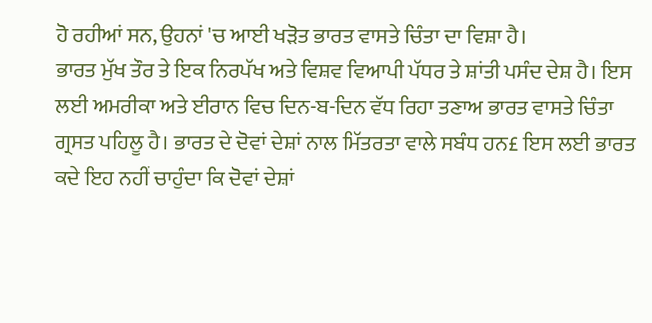ਹੋ ਰਹੀਆਂ ਸਨ, ਉਹਨਾਂ 'ਚ ਆਈ ਖੜੋਤ ਭਾਰਤ ਵਾਸਤੇ ਚਿੰਤਾ ਦਾ ਵਿਸ਼ਾ ਹੈ।
ਭਾਰਤ ਮੁੱਖ ਤੌਰ ਤੇ ਇਕ ਨਿਰਪੱਖ ਅਤੇ ਵਿਸ਼ਵ ਵਿਆਪੀ ਪੱਧਰ ਤੇ ਸ਼ਾਂਤੀ ਪਸੰਦ ਦੇਸ਼ ਹੈ। ਇਸ ਲਈ ਅਮਰੀਕਾ ਅਤੇ ਈਰਾਨ ਵਿਚ ਦਿਨ-ਬ-ਦਿਨ ਵੱਧ ਰਿਹਾ ਤਣਾਅ ਭਾਰਤ ਵਾਸਤੇ ਚਿੰਤਾ ਗ੍ਰਸਤ ਪਹਿਲੂ ਹੈ। ਭਾਰਤ ਦੇ ਦੋਵਾਂ ਦੇਸ਼ਾਂ ਨਾਲ ਮਿੱਤਰਤਾ ਵਾਲੇ ਸਬੰਧ ਹਨ£ ਇਸ ਲਈ ਭਾਰਤ ਕਦੇ ਇਹ ਨਹੀਂ ਚਾਹੁੰਦਾ ਕਿ ਦੋਵਾਂ ਦੇਸ਼ਾਂ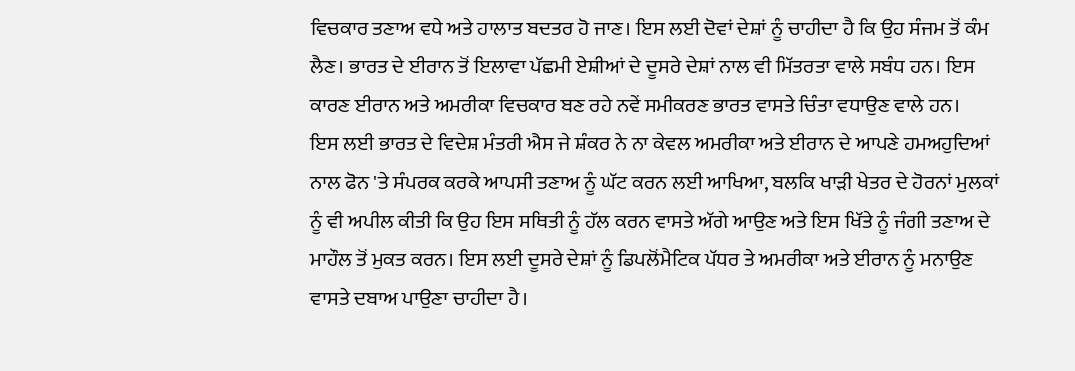ਵਿਚਕਾਰ ਤਣਾਅ ਵਧੇ ਅਤੇ ਹਾਲਾਤ ਬਦਤਰ ਹੋ ਜਾਣ। ਇਸ ਲਈ ਦੋਵਾਂ ਦੇਸ਼ਾਂ ਨੂੰ ਚਾਹੀਦਾ ਹੈ ਕਿ ਉਹ ਸੰਜਮ ਤੋਂ ਕੰਮ ਲੈਣ। ਭਾਰਤ ਦੇ ਈਰਾਨ ਤੋਂ ਇਲਾਵਾ ਪੱਛਮੀ ਏਸ਼ੀਆਂ ਦੇ ਦੂਸਰੇ ਦੇਸ਼ਾਂ ਨਾਲ ਵੀ ਮਿੱਤਰਤਾ ਵਾਲੇ ਸਬੰਧ ਹਨ। ਇਸ ਕਾਰਣ ਈਰਾਨ ਅਤੇ ਅਮਰੀਕਾ ਵਿਚਕਾਰ ਬਣ ਰਹੇ ਨਵੇਂ ਸਮੀਕਰਣ ਭਾਰਤ ਵਾਸਤੇ ਚਿੰਤਾ ਵਧਾਉਣ ਵਾਲੇ ਹਨ।
ਇਸ ਲਈ ਭਾਰਤ ਦੇ ਵਿਦੇਸ਼ ਮੰਤਰੀ ਐਸ ਜੇ ਸ਼ੰਕਰ ਨੇ ਨਾ ਕੇਵਲ ਅਮਰੀਕਾ ਅਤੇ ਈਰਾਨ ਦੇ ਆਪਣੇ ਹਮਅਹੁਦਿਆਂ ਨਾਲ ਫੋਨ 'ਤੇ ਸੰਪਰਕ ਕਰਕੇ ਆਪਸੀ ਤਣਾਅ ਨੂੰ ਘੱਟ ਕਰਨ ਲਈ ਆਖਿਆ, ਬਲਕਿ ਖਾੜੀ ਖੇਤਰ ਦੇ ਹੋਰਨਾਂ ਮੁਲਕਾਂ ਨੂੰ ਵੀ ਅਪੀਲ ਕੀਤੀ ਕਿ ਉਹ ਇਸ ਸਥਿਤੀ ਨੂੰ ਹੱਲ ਕਰਨ ਵਾਸਤੇ ਅੱਗੇ ਆਉਣ ਅਤੇ ਇਸ ਖਿੱਤੇ ਨੂੰ ਜੰਗੀ ਤਣਾਅ ਦੇ ਮਾਹੌਲ ਤੋਂ ਮੁਕਤ ਕਰਨ। ਇਸ ਲਈ ਦੂਸਰੇ ਦੇਸ਼ਾਂ ਨੂੰ ਡਿਪਲੋਂਮੈਟਿਕ ਪੱਧਰ ਤੇ ਅਮਰੀਕਾ ਅਤੇ ਈਰਾਨ ਨੂੰ ਮਨਾਉਣ ਵਾਸਤੇ ਦਬਾਅ ਪਾਉਣਾ ਚਾਹੀਦਾ ਹੈ।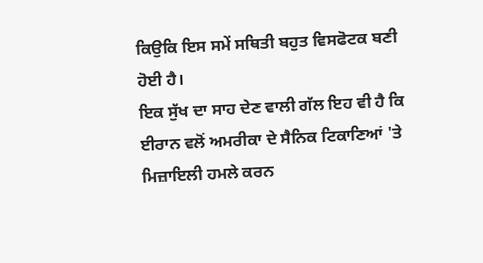ਕਿਉਕਿ ਇਸ ਸਮੇਂ ਸਥਿਤੀ ਬਹੁਤ ਵਿਸਫੋਟਕ ਬਣੀ ਹੋਈ ਹੈ।
ਇਕ ਸੁੱਖ ਦਾ ਸਾਹ ਦੇਣ ਵਾਲੀ ਗੱਲ ਇਹ ਵੀ ਹੈ ਕਿ ਈਰਾਨ ਵਲੋਂ ਅਮਰੀਕਾ ਦੇ ਸੈਨਿਕ ਟਿਕਾਣਿਆਂ 'ਤੇ ਮਿਜ਼ਾਇਲੀ ਹਮਲੇ ਕਰਨ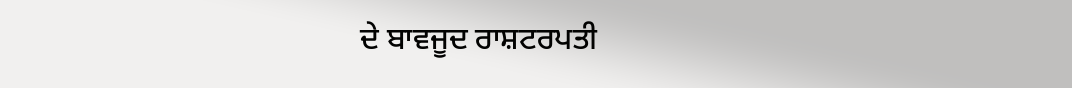ਦੇ ਬਾਵਜੂਦ ਰਾਸ਼ਟਰਪਤੀ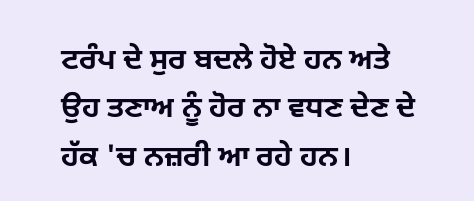ਟਰੰਪ ਦੇ ਸੁਰ ਬਦਲੇ ਹੋਏ ਹਨ ਅਤੇ ਉਹ ਤਣਾਅ ਨੂੰ ਹੋਰ ਨਾ ਵਧਣ ਦੇਣ ਦੇ ਹੱਕ 'ਚ ਨਜ਼ਰੀ ਆ ਰਹੇ ਹਨ।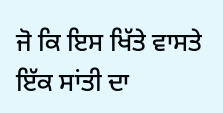ਜੋ ਕਿ ਇਸ ਖਿੱਤੇ ਵਾਸਤੇ ਇੱਕ ਸਾਂਤੀ ਦਾ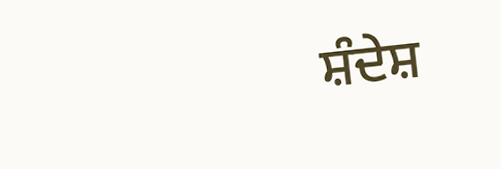ਸ਼ੰਦੇਸ਼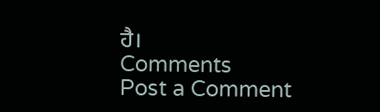ਹੈ।
Comments
Post a Comment